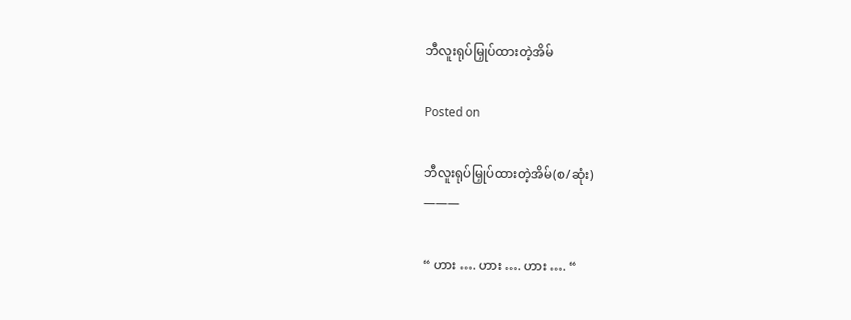ဘီလူးရုပ်မြှုပ်ထားတဲ့အိမ်

Posted on

ဘီလူးရုပ်မြှုပ်ထားတဲ့အိမ်(စ/ဆုံး)
———

“ ဟား …. ဟား …. ဟား …. “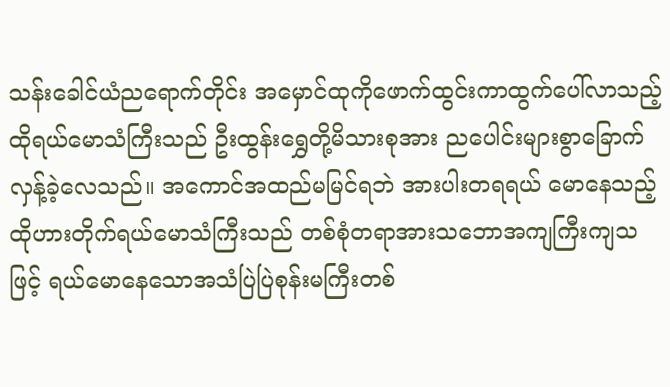သန်းခေါင်ယံညရောက်တိုင်း အမှောင်ထုကိုဖောက်ထွင်းကာထွက်ပေါ်လာသည့် ထိုရယ်မောသံကြီးသည် ဦးထွန်းရွှေတို့မိသားစုအား ညပေါင်းများစွာခြောက်လှန့်ခဲ့လေသည်။ အကောင်အထည်မမြင်ရဘဲ အားပါးတရရယ် မောနေသည့်
ထိုဟားတိုက်ရယ်မောသံကြီးသည် တစ်စုံတရာအားသဘောအကျကြီးကျသဖြင့် ရယ်မောနေသောအသံပြဲပြဲစုန်းမကြီးတစ်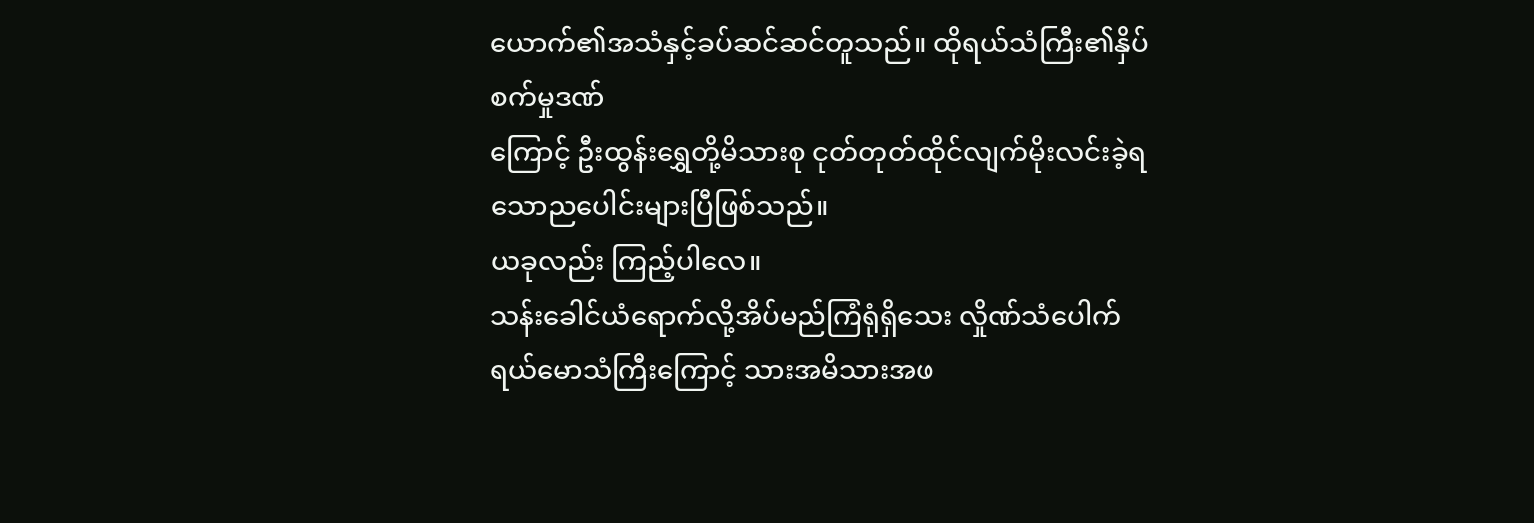ယောက်၏အသံနှင့်ခပ်ဆင်ဆင်တူသည်။ ထိုရယ်သံကြီး၏နှိပ်စက်မှုဒဏ်
ကြောင့် ဦးထွန်းရွှေတို့မိသားစု ငုတ်တုတ်ထိုင်လျက်မိုးလင်းခဲ့ရသောညပေါင်းများပြီဖြစ်သည်။
ယခုလည်း ကြည့်ပါလေ။
သန်းခေါင်ယံရောက်လို့အိပ်မည်ကြံရုံရှိသေး လှိုဏ်သံပေါက်ရယ်မောသံကြီးကြောင့် သားအမိသားအဖ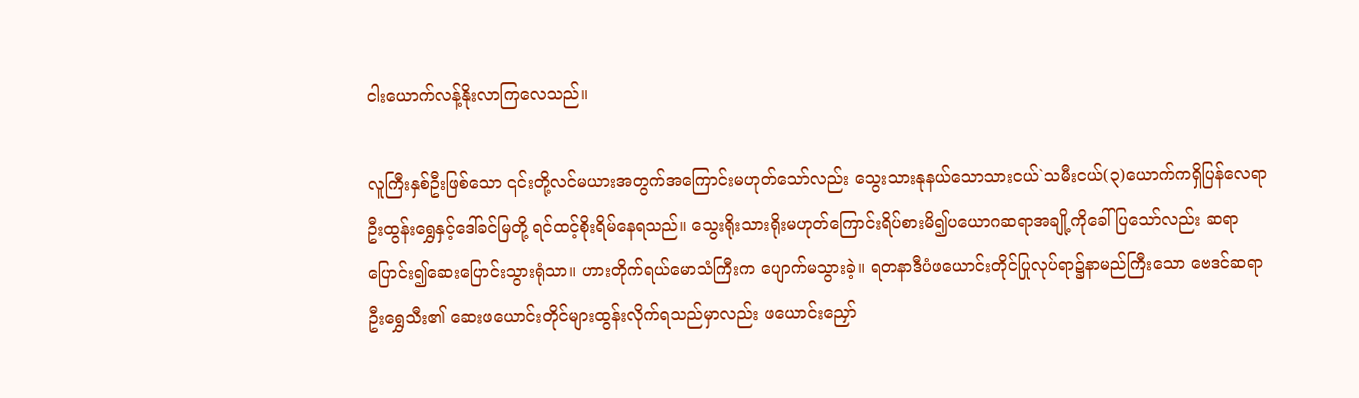ငါးယောက်လန့်နိုးလာကြလေသည်။

လူကြီးနှစ်ဦးဖြစ်သော ၎င်းတို့လင်မယားအတွက်အကြောင်းမဟုတ်သော်လည်း သွေးသားနုနယ်သောသားငယ်`သမီးငယ်(၃)ယောက်ကရှိပြန်လေရာ ဦးထွန်းရွှေနှင့်ဒေါ်ခင်မြတို့ ရင်ထင့်စိုးရိမ်နေရသည်။ သွေးရိုးသားရိုးမဟုတ်ကြောင်းရိပ်စားမိ၍ပယောဂဆရာအချို့ကိုခေါ်ပြသော်လည်း ဆရာပြောင်း၍ဆေးပြောင်းသွားရုံသာ။ ဟားတိုက်ရယ်မောသံကြီးက ပျောက်မသွားခဲ့။ ရတနာဒီပံဖယောင်းတိုင်ပြုလုပ်ရာ၌နာမည်ကြီးသော ဗေဒင်ဆရာဦးရွှေသီး၏ ဆေးဖယောင်းတိုင်များထွန်းလိုက်ရသည်မှာလည်း ဖယောင်းညှော်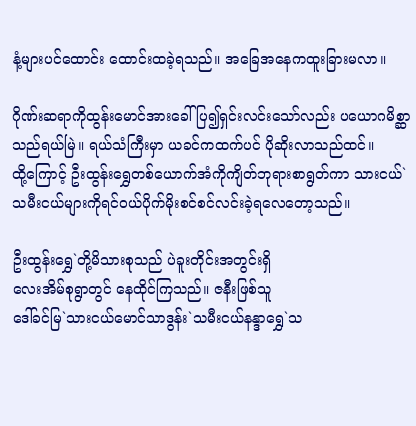နံ့များပင်ထောင်း ထောင်းထခဲ့ရသည်။ အခြေအနေကထူးခြားမလာ။

ဂိုဏ်းဆရာကိုထွန်းမောင်အားခေါ်ပြ၍ရှင်းလင်းသော်လည်း ပယောဂမိစ္ဆာသည်ရယ်မြဲ။ ရယ်သံကြီးမှာ ယခင်ကထက်ပင် ပိုဆိုးလာသည်ထင်။
ထို့ကြောင့် ဦးထွန်းရွှေတစ်ယောက်အံကိုကျိတ်ဘုရားစာရွတ်ကာ သားငယ်`သမီးငယ်များကိုရင်ဝယ်ပိုက်မိုးစင်စင်လင်းခဲ့ရလေတော့သည်။

ဦးထွန်းရွှေ`တို့မိသားစုသည် ပဲခူးတိုင်းအတွင်းရှိ
လေးအိမ်စုရွာတွင် နေထိုင်ကြသည်။ ဇနီးဖြစ်သူ
ဒေါ်ခင်မြ`သားငယ်မောင်သာဒွန်း`သမီးငယ်နန္ဒာရွှေ`သ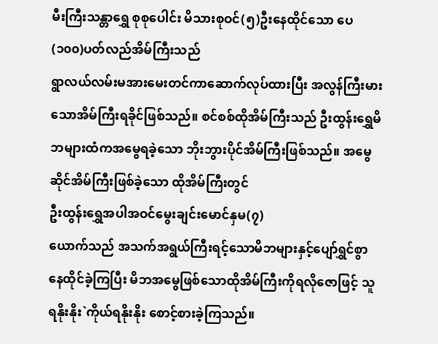မီးကြီးသန္တာရွှေ စုစုပေါင်း မိသားစုဝင်(၅)ဦးနေထိုင်သော ပေ(၁၀၀)ပတ်လည်အိမ်ကြီးသည်
ရွာလယ်လမ်းမအားမေးတင်ကာဆောက်လုပ်ထားပြီး အလွန်ကြီးမားသောအိမ်ကြီးရခိုင်ဖြစ်သည်။ စင်စစ်ထိုအိမ်ကြီးသည် ဦးထွန်းရွှေမိဘများထံကအမွေရခဲ့သော ဘိုးဘွားပိုင်အိမ်ကြီးဖြစ်သည်။ အမွေဆိုင်အိမ်ကြီးဖြစ်ခဲ့သော ထိုအိမ်ကြီးတွင်
ဦးထွန်းရွှေအပါအဝင်မွေးချင်းမောင်နှမ(၇)
ယောက်သည် အသက်အရွယ်ကြီးရင့်သောမိဘများနှင့်ပျော်ရွှင်စွာနေထိုင်ခဲ့ကြပြီး မိဘအမွေဖြစ်သောထိုအိမ်ကြီးကိုရလိုဇောဖြင့် သူရနိုးနိုး`ကိုယ်ရနိုးနိုး စောင့်စားခဲ့ကြသည်။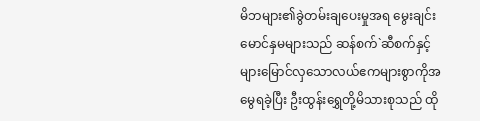မိဘများ၏ခွဲတမ်းချပေးမှုအရ မွေးချင်းမောင်နှမများသည် ဆန်စက်`ဆီစက်နှင့် များမြောင်လှသောလယ်ဧကများစွာကိုအမွေရခဲ့ပြီး ဦးထွန်းရွှေတို့မိသားစုသည် ထို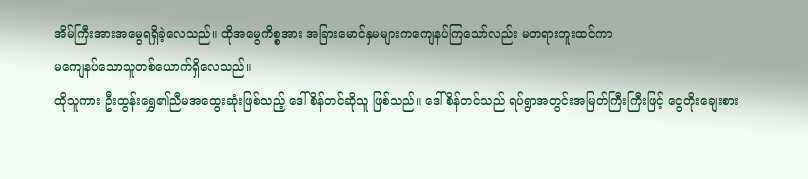အိမ်ကြီးအားအမွေရရှိခဲ့လေသည်။ ထိုအမွေကိစ္စအား အခြားမောင်နှမများကကျေနပ်ကြသော်လည်း မတရားဘူးထင်ကာ
မကျေနပ်သောသူတစ်ယောက်ရှိလေသည်။
ထိုသူကား ဦးထွန်းရွှေ၏ညီမအထွေးဆုံးဖြစ်သည့် ဒေါ်စိန်တင်ဆိုသူ ဖြစ်သည်။ ဒေါ်စိန်တင်သည် ရပ်ရွာအတွင်းအမြတ်ကြီးကြီးဖြင့် ငွေတိုးချေးစား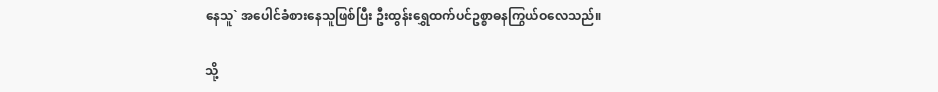နေသူ` အပေါင်ခံစားနေသူဖြစ်ပြီး ဦးထွန်းရွှေထက်ပင်ဥစ္စာဓနကြွယ်ဝလေသည်။

သို့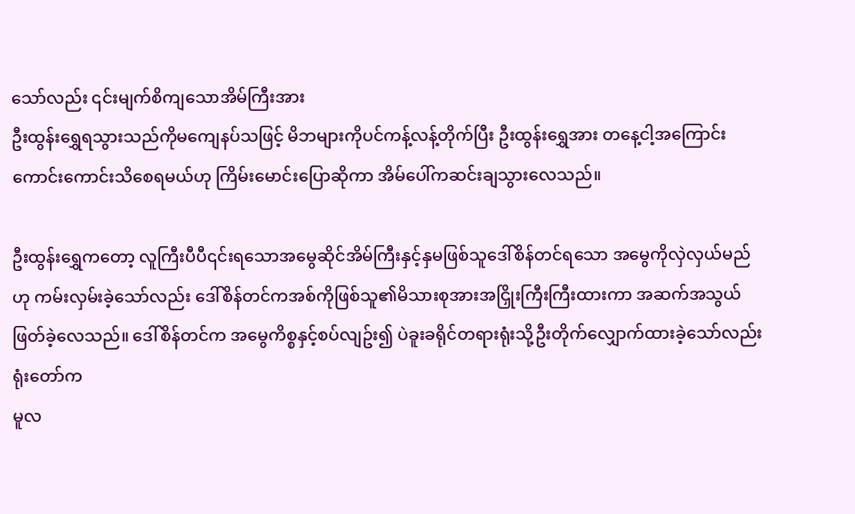သော်လည်း ၎င်းမျက်စိကျသောအိမ်ကြီးအား
ဦးထွန်းရွှေရသွားသည်ကိုမကျေနပ်သဖြင့် မိဘများကိုပင်ကန့်လန့်တိုက်ပြီး ဦးထွန်းရွှေအား တနေ့ငါ့အကြောင်းကောင်းကောင်းသိစေရမယ်ဟု ကြိမ်းမောင်းပြောဆိုကာ အိမ်ပေါ်ကဆင်းချသွားလေသည်။

ဦးထွန်းရွှေကတော့ လူကြီးပီပီ၎င်းရသောအမွေဆိုင်အိမ်ကြီးနှင့်နှမဖြစ်သူဒေါ်စိန်တင်ရသော အမွေကိုလှဲလှယ်မည်ဟု ကမ်းလှမ်းခဲ့သော်လည်း ဒေါ်စိန်တင်ကအစ်ကိုဖြစ်သူ၏မိသားစုအားအငြှိုးကြီးကြီးထားကာ အဆက်အသွယ်ဖြတ်ခဲ့လေသည်။ ဒေါ်စိန်တင်က အမွေကိစ္စနှင့်စပ်လျဥ်း၍ ပဲခူးခရိုင်တရားရုံးသို့ဦးတိုက်လျှောက်ထားခဲ့သော်လည်း ရုံးတော်က
မူလ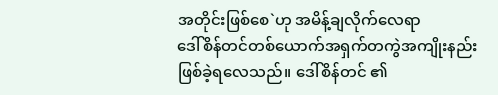အတိုင်းဖြစ်စေ`ဟု အမိန့်ချလိုက်လေရာ
ဒေါ်စိန်တင်တစ်ယောက်အရှက်တကွဲအကျိုးနည်းဖြစ်ခဲ့ရလေသည်။ ဒေါ်စိန်တင် ၏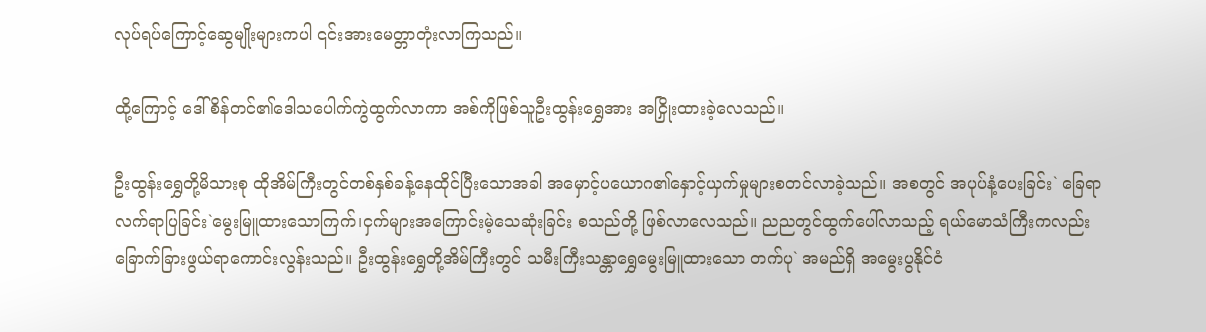လုပ်ရပ်ကြောင့်ဆွေမျိုးများကပါ ၎င်းအားမေတ္တာတုံးလာကြသည်။

ထို့ကြောင့် ဒေါ်စိန်တင်၏ဒေါသပေါက်ကွဲထွက်လာကာ အစ်ကိုဖြစ်သူဦးထွန်းရွှေအား အငြှိုးထားခဲ့လေသည်။

ဦးထွန်းရွှေတို့မိသားစု ထိုအိမ်ကြီးတွင်တစ်နှစ်ခန့်နေထိုင်ပြီးသောအခါ အမှောင့်ပယောဂ၏နှောင့်ယှက်မှုများစတင်လာခဲ့သည်။ အစတွင် အပုပ်နံ့ပေးခြင်း` ခြေရာလက်ရာပြခြင်း`မွေးမြူထားသောကြက်၊ငှက်များအကြောင်းမဲ့သေဆုံးခြင်း စသည်တို့ ဖြစ်လာလေသည်။ ညညတွင်ထွက်ပေါ်လာသည့် ရယ်မောသံကြီးကလည်း ခြောက်ခြားဖွယ်ရာကောင်းလွန်းသည်။ ဦးထွန်းရွှေတို့အိမ်ကြီးတွင် သမီးကြီးသန္တာရွှေမွေးမြူထားသော တက်ပု` အမည်ရှိ အမွေးပွနိုင်ငံ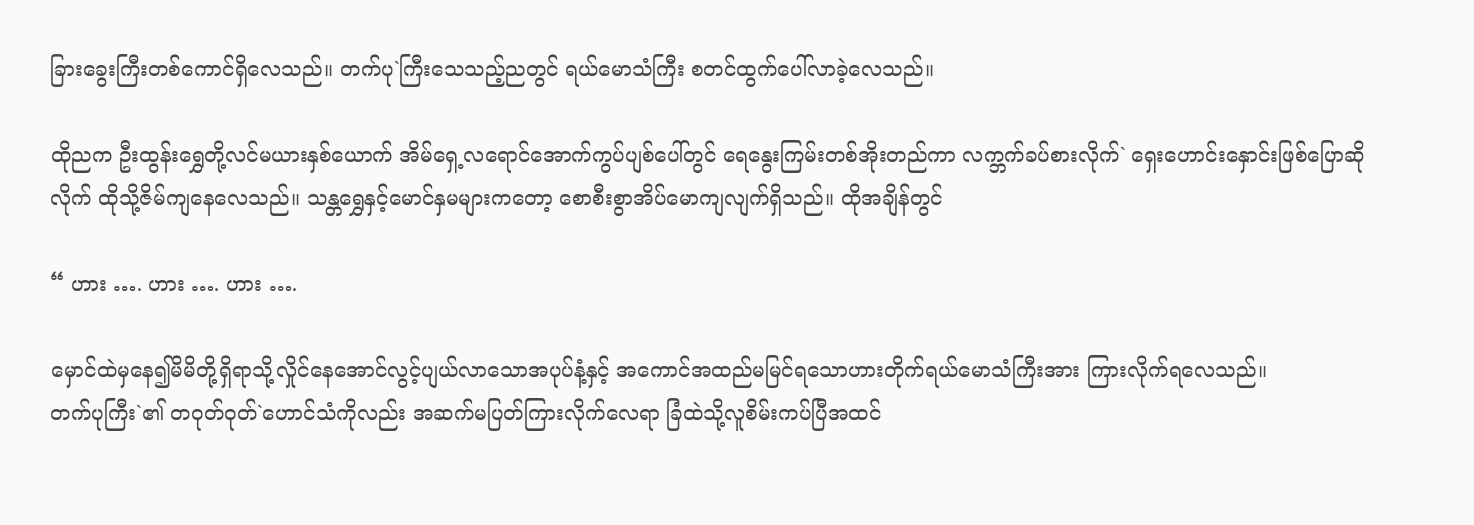ခြားခွေးကြီးတစ်ကောင်ရှိလေသည်။ တက်ပု`ကြီးသေသည့်ညတွင် ရယ်မောသံကြီး စတင်ထွက်ပေါ်လာခဲ့လေသည်။

ထိုညက ဦးထွန်းရွှေတို့လင်မယားနှစ်ယောက် အိမ်ရှေ့လရောင်အောက်ကွပ်ပျစ်ပေါ်တွင် ရေနွေးကြမ်းတစ်အိုးတည်ကာ လက္ဘက်ခပ်စားလိုက်` ရှေးဟောင်းနှောင်းဖြစ်ပြောဆိုလိုက် ထိုသို့ဇိမ်ကျနေလေသည်။ သန္တရွှေနှင့်မောင်နှမများကတော့ စောစီးစွာအိပ်မောကျလျက်ရှိသည်။ ထိုအချိန်တွင်

“ ဟား …. ဟား …. ဟား ….

မှောင်ထဲမှနေ၍မိမိတို့ရှိရာသို့လှိုင်နေအောင်လွင့်ပျယ်လာသောအပုပ်နံ့နှင့် အကောင်အထည်မမြင်ရသောဟားတိုက်ရယ်မောသံကြီးအား ကြားလိုက်ရလေသည်။
တက်ပုကြီး`၏ တဝုတ်ဝုတ်`ဟောင်သံကိုလည်း အဆက်မပြတ်ကြားလိုက်လေရာ ခြံထဲသို့လူစိမ်းကပ်ပြီအထင်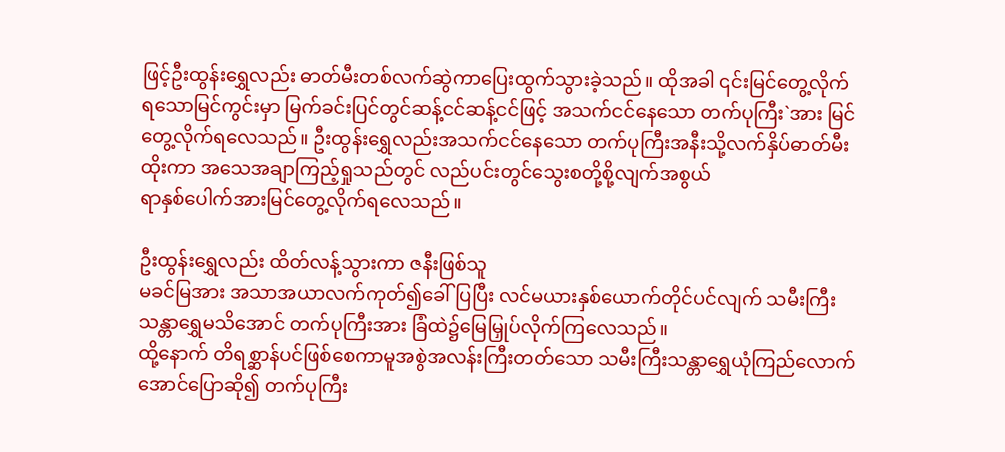ဖြင့်ဦးထွန်းရွှေလည်း ဓာတ်မီးတစ်လက်ဆွဲကာပြေးထွက်သွားခဲ့သည်။ ထိုအခါ ၎င်းမြင်တွေ့လိုက်ရသောမြင်ကွင်းမှာ မြက်ခင်းပြင်တွင်ဆန့်ငင်ဆန့်ငင်ဖြင့် အသက်ငင်နေသော တက်ပုကြီး`အား မြင်တွေ့လိုက်ရလေသည်။ ဦးထွန်းရွှေလည်းအသက်ငင်နေသော တက်ပုကြီးအနီးသို့လက်နှိပ်ဓာတ်မီးထိုးကာ အသေအချာကြည့်ရှုသည်တွင် လည်ပင်းတွင်သွေးစတို့စို့လျက်အစွယ်
ရာနှစ်ပေါက်အားမြင်တွေ့လိုက်ရလေသည်။

ဦးထွန်းရွှေလည်း ထိတ်လန့်သွားကာ ဇနီးဖြစ်သူ
မခင်မြအား အသာအယာလက်ကုတ်၍ခေါ်ပြပြီး လင်မယားနှစ်ယောက်တိုင်ပင်လျက် သမီးကြီးသန္တာရွှေမသိအောင် တက်ပုကြီးအား ခြံထဲ၌မြေမြှုပ်လိုက်ကြလေသည်။
ထို့နောက် တိရစ္ဆာန်ပင်ဖြစ်စေကာမူအစွဲအလန်းကြီးတတ်သော သမီးကြီးသန္တာရွှေယုံကြည်လောက်အောင်ပြောဆို၍ တက်ပုကြီး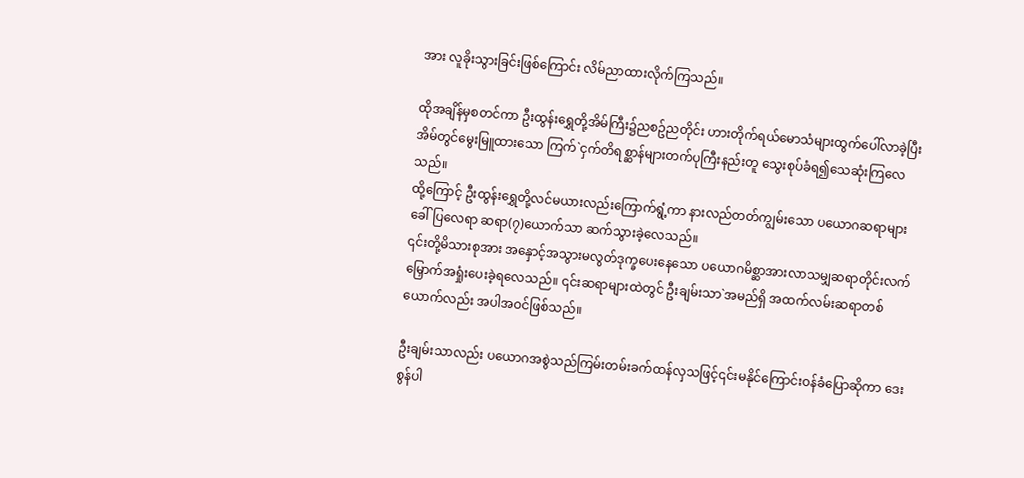အား လူခိုးသွားခြင်းဖြစ်ကြောင်း လိမ်ညာထားလိုက်ကြသည်။

ထိုအချိန်မှစတင်ကာ ဦးထွန်းရွှေတို့အိမ်ကြီး၌ညစဥ်ညတိုင်း ဟားတိုက်ရယ်မောသံများထွက်ပေါ်လာခဲ့ပြီး အိမ်တွင်မွေးမြူထားသော ကြက်`ငှက်တိရစ္ဆာန်များတက်ပုကြီးနည်းတူ သွေးစုပ်ခံရ၍သေဆုံးကြလေသည်။
ထို့ကြောင့် ဦးထွန်းရွှေတို့လင်မယားလည်းကြောက်ရွံ့ကာ နားလည်တတ်ကျွမ်းသော ပယောဂဆရာများခေါ်ပြလေရာ ဆရာ(၇)ယောက်သာ ဆက်သွားခဲ့လေသည်။
၎င်းတို့မိသားစုအား အနှောင့်အသွားမလွတ်ဒုက္ခပေးနေသော ပယောဂမိစ္ဆာအားလာသမျှဆရာတိုင်းလက် မြှောက်အရှုံးပေးခဲ့ရလေသည်။ ၎င်းဆရာများထဲတွင် ဦးချမ်းသာ`အမည်ရှိ အထက်လမ်းဆရာတစ်ယောက်လည်း အပါအဝင်ဖြစ်သည်။

ဦးချမ်းသာလည်း ပယောဂအစွဲသည်ကြမ်းတမ်းခက်ထန်လှသဖြင့်၎င်းမနိုင်ကြောင်းဝန်ခံပြောဆိုကာ ဒေးစွန်ပါ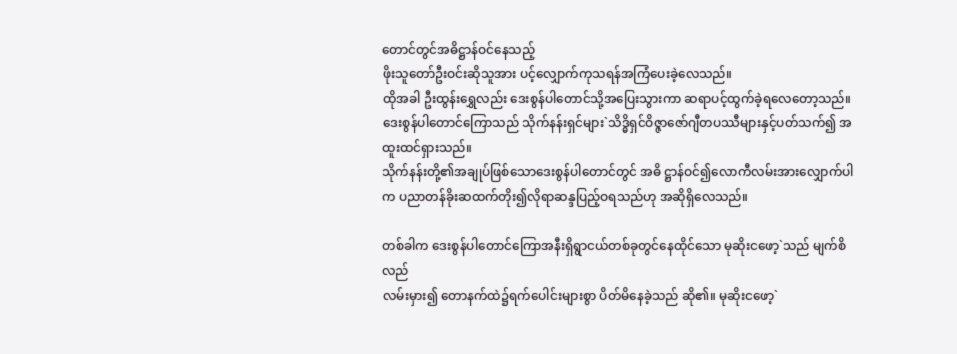တောင်တွင်အဓိဋ္ဌာန်ဝင်နေသည့်
ဖိုးသူတော်ဦးဝင်းဆိုသူအား ပင့်လျှောက်ကုသရန်အကြံပေးခဲ့လေသည်။
ထိုအခါ ဦးထွန်းရွှေလည်း ဒေးစွန်ပါတောင်သို့အပြေးသွားကာ ဆရာပင့်ထွက်ခဲ့ရလေတော့သည်။ ဒေးစွန်ပါတောင်ကြောသည် သိုက်နန်းရှင်များ`သိဒ္ဓိရှင်ဝိဇ္ဇာဇော်ဂျီတပဿီများနှင့်ပတ်သက်၍ အထူးထင်ရှားသည်။
သိုက်နန်းတို့၏အချုပ်ဖြစ်သောဒေးစွန်ပါတောင်တွင် အဓိ ဋ္ဌာန်ဝင်၍လောကီလမ်းအားလျှောက်ပါက ပညာတန်ခိုးဆထက်တိုး၍လိုရာဆန္ဒပြည့်ဝရသည်ဟု အဆိုရှိလေသည်။

တစ်ခါက ဒေးစွန်ပါတောင်ကြောအနီးရှိရွာငယ်တစ်ခုတွင်နေထိုင်သော မုဆိုးငဖော့`သည် မျက်စိလည်
လမ်းမှား၍ တောနက်ထဲ၌ရက်ပေါင်းများစွာ ပိတ်မိနေခဲ့သည် ဆို၏။ မုဆိုးငဖော့`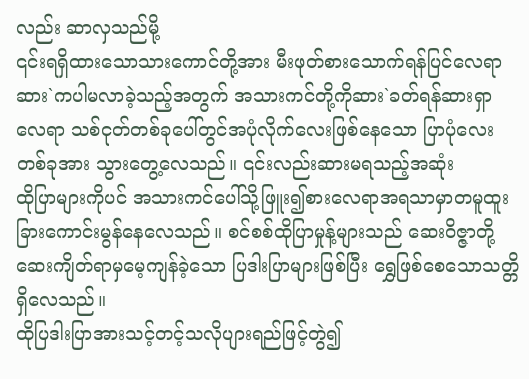လည်း ဆာလှသည်မို့
၎င်းရရှိထားသောသားကောင်တို့အား မီးဖုတ်စားသောက်ရန်ပြင်လေရာ ဆား`ကပါမလာခဲ့သည့်အတွက် အသားကင်တို့ကိုဆား`ခတ်ရန်ဆားရှာလေရာ သစ်ငုတ်တစ်ခုပေါ်တွင်အပုံလိုက်လေးဖြစ်နေသော ပြာပုံလေးတစ်ခုအား သွားတွေ့လေသည်။ ၎င်းလည်းဆားမရသည့်အဆုံး
ထိုပြာများကိုပင် အသားကင်ပေါ်သို့ဖြူး၍စားလေရာအရသာမှာတမူထူးခြားကောင်းမွန်နေလေသည်။ စင်စစ်ထိုပြာမှုန့်များသည် ဆေးဝိဇ္ဇာတို့ဆေးကျိတ်ရာမှမေ့ကျန်ခဲ့သော ပြဒါးပြာများဖြစ်ပြီး ရွှေဖြစ်စေသောသတ္တိရှိလေသည်။
ထိုပြဒါးပြာအားသင့်တင့်သလိုပျားရည်ဖြင့်တွဲ၍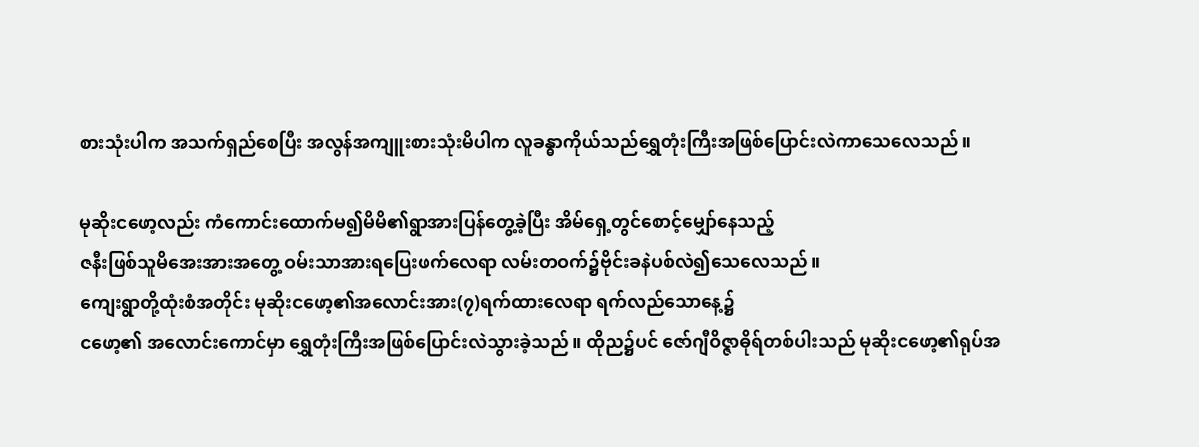စားသုံးပါက အသက်ရှည်စေပြီး အလွန်အကျူးစားသုံးမိပါက လူခန္ဓာကိုယ်သည်ရွှေတုံးကြီးအဖြစ်ပြောင်းလဲကာသေလေသည်။

မုဆိုးငဖော့လည်း ကံကောင်းထောက်မ၍မိမိ၏ရွာအားပြန်တွေ့ခဲ့ပြီး အိမ်ရှေ့တွင်စောင့်မျှော်နေသည့်
ဇနီးဖြစ်သူမိအေးအားအတွေ့ ဝမ်းသာအားရပြေးဖက်လေရာ လမ်းတဝက်၌ဗိုင်းခနဲပစ်လဲ၍သေလေသည်။
ကျေးရွာတို့ထုံးစံအတိုင်း မုဆိုးငဖော့၏အလောင်းအား(၇)ရက်ထားလေရာ ရက်လည်သောနေ့၌
ငဖော့၏ အလောင်းကောင်မှာ ရွှေတုံးကြီးအဖြစ်ပြောင်းလဲသွားခဲ့သည်။ ထိုည၌ပင် ဇော်ဂျီဝိဇ္ဇာဓိုရ်တစ်ပါးသည် မုဆိုးငဖော့၏ရုပ်အ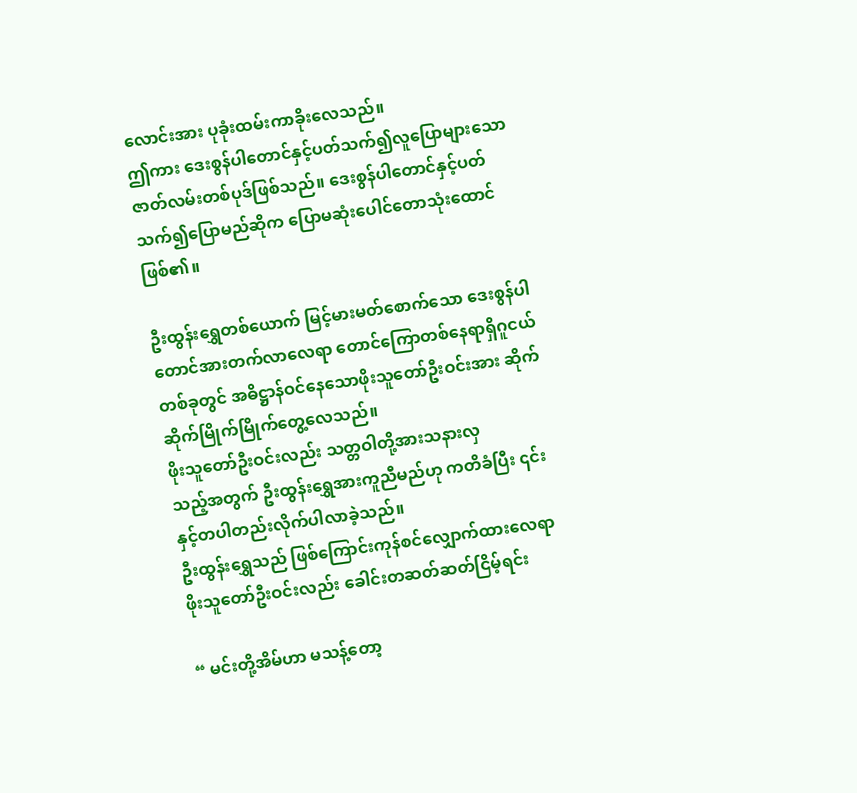လောင်းအား ပုခုံးထမ်းကာခိုးလေသည်။
ဤကား ဒေးစွန်ပါတောင်နှင့်ပတ်သက်၍လူပြောများသော ဇာတ်လမ်းတစ်ပုဒ်ဖြစ်သည်။ ဒေးစွန်ပါတောင်နှင့်ပတ်သက်၍ပြောမည်ဆိုက ပြောမဆုံးပေါင်တောသုံးထောင်ဖြစ်၏။

ဦးထွန်းရွှေတစ်ယောက် မြင့်မားမတ်စောက်သော ဒေးစွန်ပါတောင်အားတက်လာလေရာ တောင်ကြောတစ်နေရာရှိဂူငယ်တစ်ခုတွင် အဓိဋ္ဌာန်ဝင်နေသောဖိုးသူတော်ဦးဝင်းအား ဆိုက်ဆိုက်မြိုက်မြိုက်တွေ့လေသည်။
ဖိုးသူတော်ဦးဝင်းလည်း သတ္တဝါတို့အားသနားလှ
သည့်အတွက် ဦးထွန်းရွှေအားကူညီမည်ဟု ကတိခံပြီး ၎င်းနှင့်တပါတည်းလိုက်ပါလာခဲ့သည်။
ဦးထွန်းရွှေသည် ဖြစ်ကြောင်းကုန်စင်လျှောက်ထားလေရာ ဖိုးသူတော်ဦးဝင်းလည်း ခေါင်းတဆတ်ဆတ်ငြိမ့်ရင်း

“ မင်းတို့အိမ်ဟာ မသန့်တော့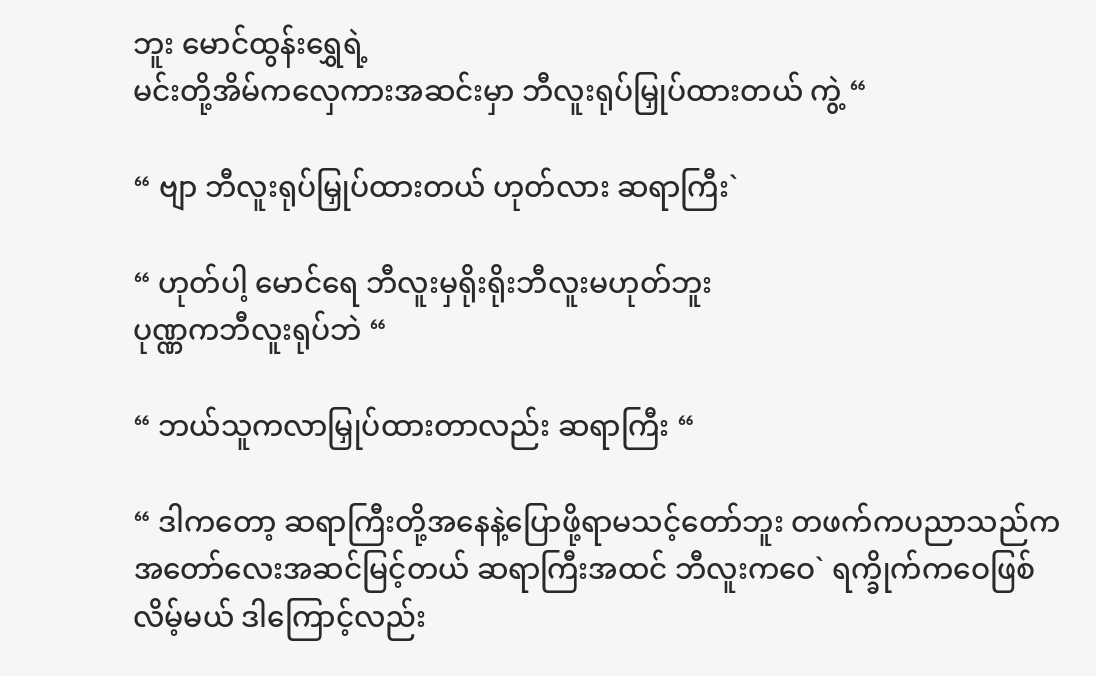ဘူး မောင်ထွန်းရွှေရဲ့
မင်းတို့အိမ်ကလှေကားအဆင်းမှာ ဘီလူးရုပ်မြှုပ်ထားတယ် ကွဲ့ “

“ ဗျာ ဘီလူးရုပ်မြှုပ်ထားတယ် ဟုတ်လား ဆရာကြီး`

“ ဟုတ်ပါ့ မောင်ရေ ဘီလူးမှရိုးရိုးဘီလူးမဟုတ်ဘူး
ပုဏ္ဏကဘီလူးရုပ်ဘဲ “

“ ဘယ်သူကလာမြှုပ်ထားတာလည်း ဆရာကြီး “

“ ဒါကတော့ ဆရာကြီးတို့အနေနဲ့ပြောဖို့ရာမသင့်တော်ဘူး တဖက်ကပညာသည်က အတော်လေးအဆင်မြင့်တယ် ဆရာကြီးအထင် ဘီလူးကဝေ` ရက္ခိုက်ကဝေဖြစ်လိမ့်မယ် ဒါကြောင့်လည်း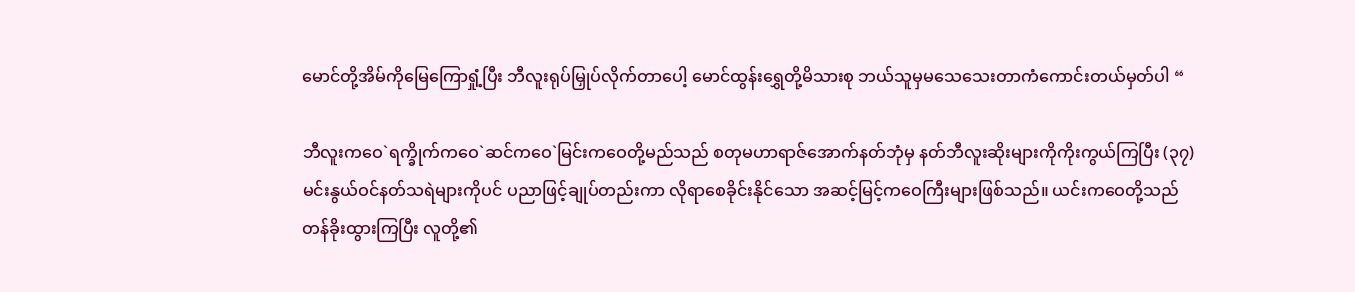မောင်တို့အိမ်ကိုမြေကြောရှုံ့ပြီး ဘီလူးရုပ်မြှုပ်လိုက်တာပေါ့ မောင်ထွန်းရွှေတို့မိသားစု ဘယ်သူမှမသေသေးတာကံကောင်းတယ်မှတ်ပါ “

ဘီလူးကဝေ`ရက္ခိုက်ကဝေ`ဆင်ကဝေ`မြင်းကဝေတို့မည်သည် စတုမဟာရာဇ်အောက်နတ်ဘုံမှ နတ်ဘီလူးဆိုးများကိုကိုးကွယ်ကြပြီး (၃၇)မင်းနွယ်ဝင်နတ်သရဲများကိုပင် ပညာဖြင့်ချုပ်တည်းကာ လိုရာစေခိုင်းနိုင်သော အဆင့်မြင့်ကဝေကြီးများဖြစ်သည်။ ယင်းကဝေတို့သည်တန်ခိုးထွားကြပြီး လူတို့၏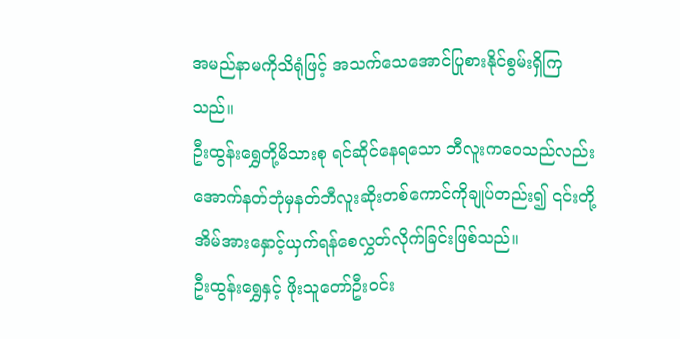အမည်နာမကိုသိရုံဖြင့် အသက်သေအောင်ပြုစားနိုင်စွမ်းရှိကြသည်။
ဦးထွန်းရွှေတို့မိသားစု ရင်ဆိုင်နေရသော ဘီလူးကဝေသည်လည်း အောက်နတ်ဘုံမှနတ်ဘီလူးဆိုးတစ်ကောင်ကိုချုပ်တည်း၍ ၎င်းတို့အိမ်အားနှောင့်ယှက်ရန်စေလွှတ်လိုက်ခြင်းဖြစ်သည်။
ဦးထွန်းရွှေနှင့် ဖိုးသူတော်ဦးဝင်း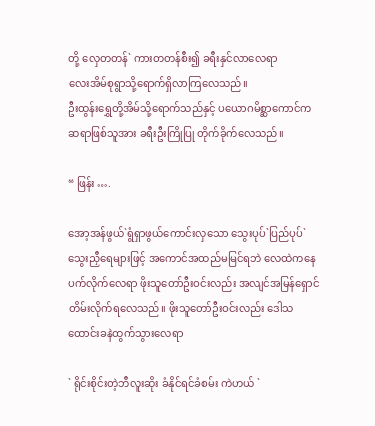တို့ လှေတတန်` ကားတတန်စီး၍ ခရီးနှင်လာလေရာ
လေးအိမ်စုရွာသို့ရောက်ရှိလာကြလေသည်။
ဦးထွန်းရွှေတို့အိမ်သို့ရောက်သည်နှင့် ပယောဂမိစ္ဆာကောင်က ဆရာဖြစ်သူအား ခရီးဦးကြိုပြု တိုက်ခိုက်လေသည်။

“ ဖြန်း ….

အော့အန်ဖွယ်`ရွံရှာဖွယ်ကောင်းလှသော သွေးပုပ်`ပြည်ပုပ်`သွေးညှီရေများဖြင့် အကောင်အထည်မမြင်ရဘဲ လေထဲကနေပက်လိုက်လေရာ ဖိုးသူတော်ဦးဝင်းလည်း အလျင်အမြန်ရှောင်တိမ်းလိုက်ရလေသည်။ ဖိုးသူတော်ဦးဝင်းလည်း ဒေါသထောင်းခနဲထွက်သွားလေရာ

` ရိုင်းစိုင်းတဲ့ဘီလူးဆိုး ခံနိုင်ရင်ခံစမ်း ကဲဟယ် `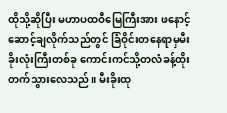ထိုသို့ဆိုပြီး မဟာပထဝီမြေကြီးအား ဖနောင့်ဆောင့်ချလိုက်သည်တွင် ခြံဝိုင်းတနေရာမှမီးခိုးလုံးကြီးတစ်ခု ကောင်းကင်သို့တလံခန့်ထိုးတက်သွားလေသည်။ မီးခိုးထု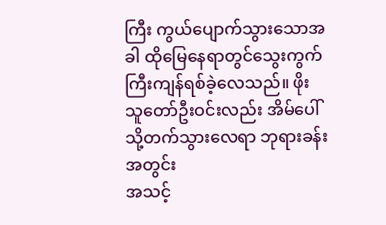ကြီး ကွယ်ပျောက်သွားသောအခါ ထိုမြေနေရာတွင်သွေးကွက်ကြီးကျန်ရစ်ခဲ့လေသည်။ ဖိုးသူတော်ဦးဝင်းလည်း အိမ်ပေါ်သို့တက်သွားလေရာ ဘုရားခန်းအတွင်း
အသင့်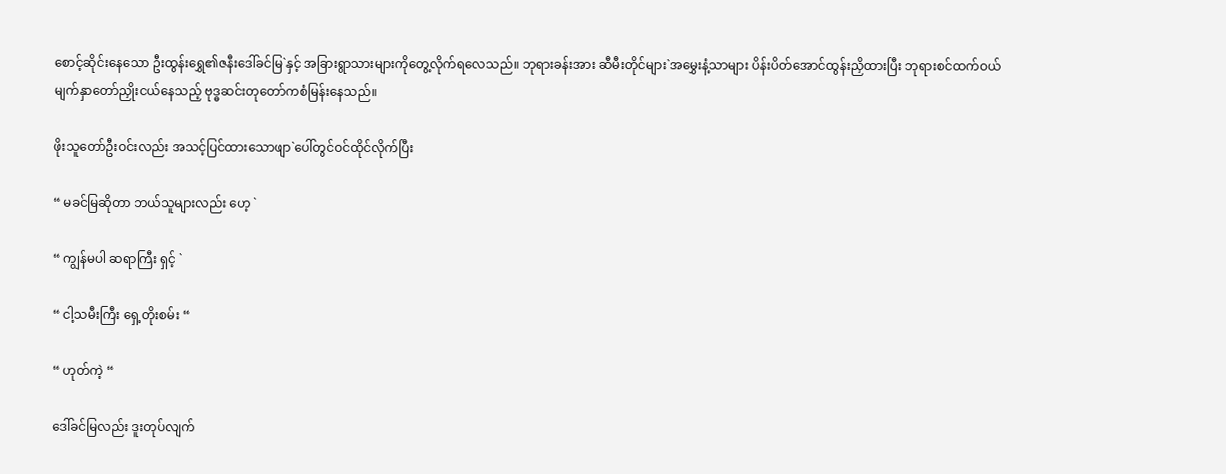စောင့်ဆိုင်းနေသော ဦးထွန်းရွှေ၏ဇနီးဒေါ်ခင်မြ`နှင့် အခြားရွာသားများကိုတွေ့လိုက်ရလေသည်။ ဘုရားခန်းအား ဆီမီးတိုင်များ`အမွှေးနံ့သာများ ပိန်းပိတ်အောင်ထွန်းညှိထားပြီး ဘုရားစင်ထက်ဝယ်မျက်နှာတော်ညှိုးငယ်နေသည့် ဗုဒ္ဓဆင်းတုတော်ကစံမြန်းနေသည်။

ဖိုးသူတော်ဦးဝင်းလည်း အသင့်ပြင်ထားသောဖျာ`ပေါ်တွင်ဝင်ထိုင်လိုက်ပြီး

“ မခင်မြဆိုတာ ဘယ်သူများလည်း ဟေ့ `

“ ကျွန်မပါ ဆရာကြီး ရှင့် `

“ ငါ့သမီးကြီး ရှေ့တိုးစမ်း “

“ ဟုတ်ကဲ့ “

ဒေါ်ခင်မြလည်း ဒူးတုပ်လျက်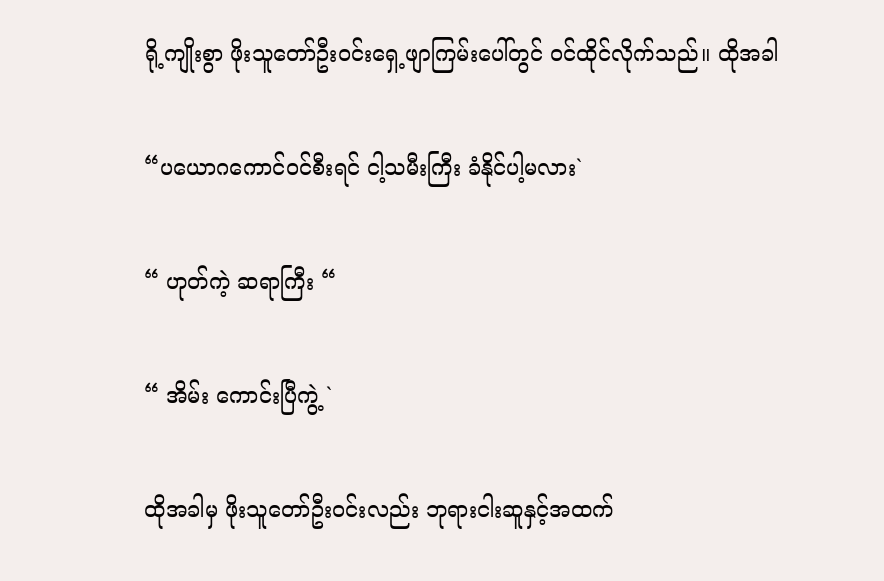ရို့ကျိုးစွာ ဖိုးသူတော်ဦးဝင်းရှေ့ဖျာကြမ်းပေါ်တွင် ဝင်ထိုင်လိုက်သည်။ ထိုအခါ

“ပယောဂကောင်ဝင်စီးရင် ငါ့သမီးကြီး ခံနိုင်ပါ့မလား`

“ ဟုတ်ကဲ့ ဆရာကြီး “

“ အိမ်း ကောင်းပြီကွဲ့ `

ထိုအခါမှ ဖိုးသူတော်ဦးဝင်းလည်း ဘုရားငါးဆူနှင့်အထက်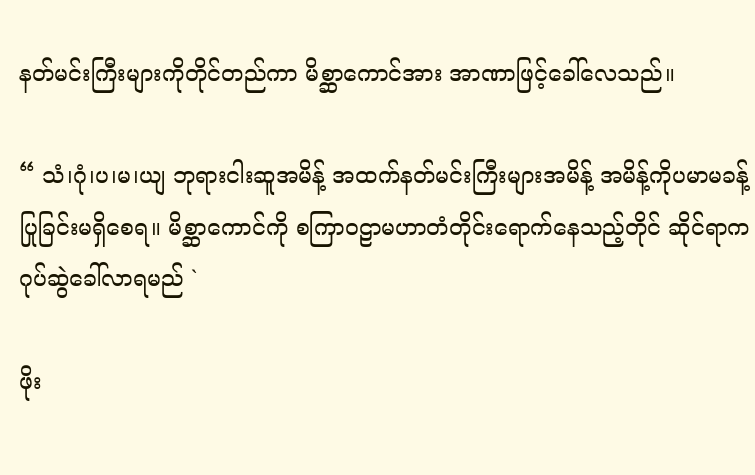နတ်မင်းကြီးများကိုတိုင်တည်ကာ မိစ္ဆာကောင်အား အာဏာဖြင့်ခေါ်လေသည်။

“ သံ၊ဂုံ၊ပ၊မ၊ယျ ဘုရားငါးဆူအမိန့် အထက်နတ်မင်းကြီးများအမိန့် အမိန့်ကိုပမာမခန့်ပြုခြင်းမရှိစေရ။ မိစ္ဆာကောင်ကို စကြာဝဠာမဟာတံတိုင်းရောက်နေသည့်တိုင် ဆိုင်ရာကဂုပ်ဆွဲခေါ်လာရမည် `

ဖိုး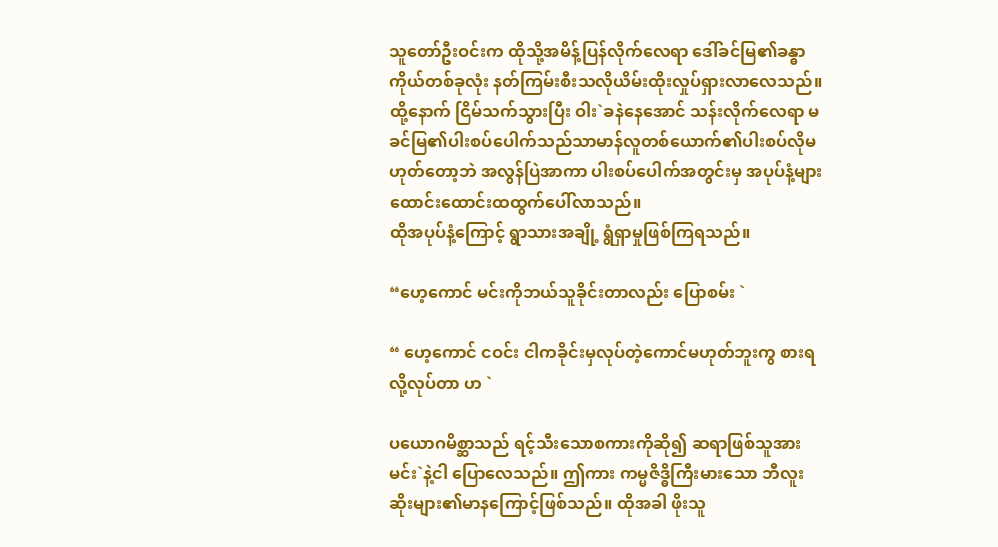သူတော်ဦးဝင်းက ထိုသို့အမိန့်ပြန်လိုက်လေရာ ဒေါ်ခင်မြ၏ခန္ဓာကိုယ်တစ်ခုလုံး နတ်ကြမ်းစီးသလိုယိမ်းထိုးလှုပ်ရှားလာလေသည်။
ထို့နောက် ငြိမ်သက်သွားပြီး ဝါး`ခနဲနေအောင် သန်းလိုက်လေရာ မခင်မြ၏ပါးစပ်ပေါက်သည်သာမာန်လူတစ်ယောက်၏ပါးစပ်လိုမဟုတ်တော့ဘဲ အလွန်ပြဲအာကာ ပါးစပ်ပေါက်အတွင်းမှ အပုပ်နံ့များထောင်းထောင်းထထွက်ပေါ်လာသည်။
ထိုအပုပ်နံ့ကြောင့် ရွာသားအချို့ ရွံရှာမှုဖြစ်ကြရသည်။

“ဟေ့ကောင် မင်းကိုဘယ်သူခိုင်းတာလည်း ပြောစမ်း `

“ ဟေ့ကောင် ငဝင်း ငါကခိုင်းမှလုပ်တဲ့ကောင်မဟုတ်ဘူးကွ စားရလို့လုပ်တာ ဟ `

ပယောဂမိစ္ဆာသည် ရင့်သီးသောစကားကိုဆို၍ ဆရာဖြစ်သူအား မင်း`နဲ့ငါ ပြောလေသည်။ ဤကား ကမ္မဇိဒ္ဓိကြီးမားသော ဘီလူးဆိုးများ၏မာနကြောင့်ဖြစ်သည်။ ထိုအခါ ဖိုးသူ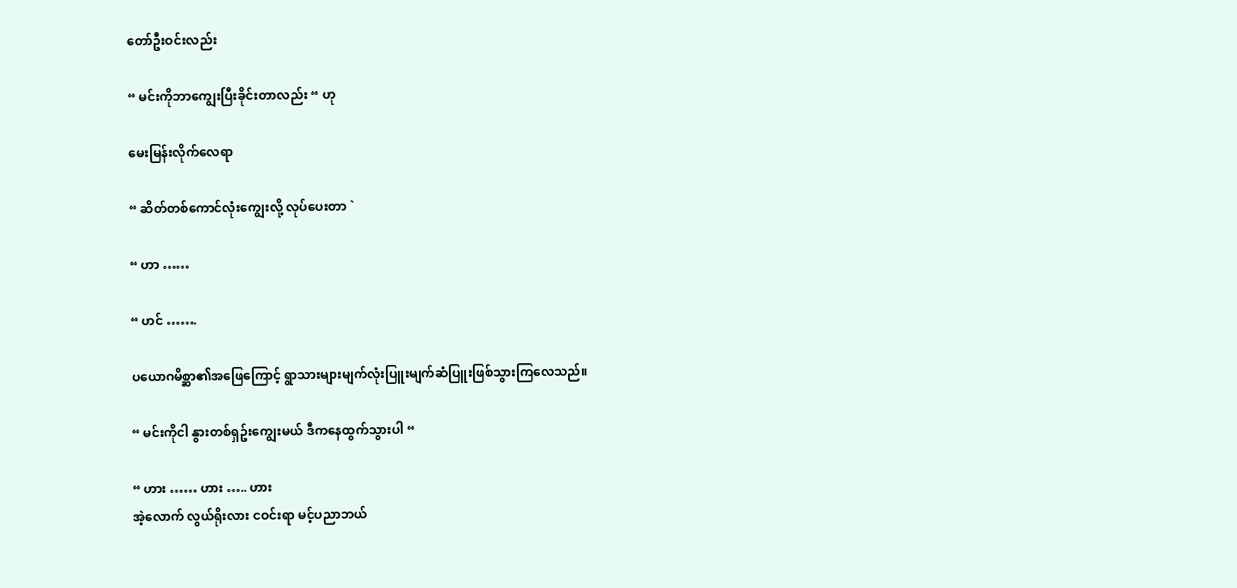တော်ဦးဝင်းလည်း

“ မင်းကိုဘာကျွေးပြီးခိုင်းတာလည်း “ ဟု

မေးမြန်းလိုက်လေရာ

“ ဆိတ်တစ်ကောင်လုံးကျွေးလို့ လုပ်ပေးတာ `

“ ဟာ ……

“ ဟင် …….

ပယောဂမိစ္ဆာ၏အဖြေကြောင့် ရွာသားများမျက်လုံးပြူးမျက်ဆံပြူးဖြစ်သွားကြလေသည်။

“ မင်းကိုငါ နွားတစ်ရှဥ်းကျွေးမယ် ဒီကနေထွက်သွားပါ “

“ ဟား …… ဟား ….. ဟား
အဲ့လောက် လွယ်ရိုးလား ငဝင်းရာ မင့်ပညာဘယ်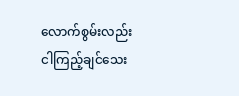လောက်စွမ်းလည်း ငါကြည့်ချင်သေး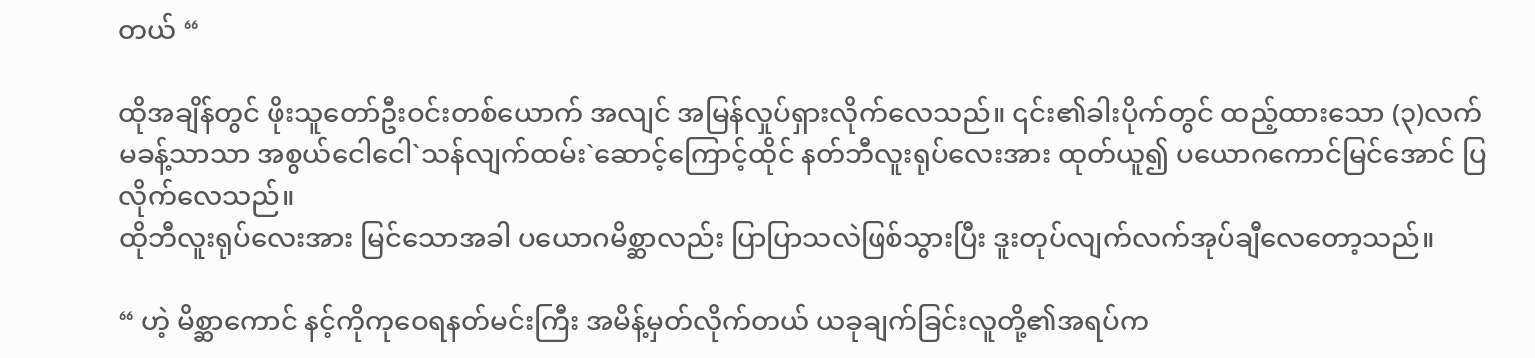တယ် “

ထိုအချိန်တွင် ဖိုးသူတော်ဦးဝင်းတစ်ယောက် အလျင် အမြန်လှုပ်ရှားလိုက်လေသည်။ ၎င်း၏ခါးပိုက်တွင် ထည့်ထားသော (၃)လက်မခန့်သာသာ အစွယ်ငေါငေါ`သန်လျက်ထမ်း`ဆောင့်ကြောင့်ထိုင် နတ်ဘီလူးရုပ်လေးအား ထုတ်ယူ၍ ပယောဂကောင်မြင်အောင် ပြလိုက်လေသည်။
ထိုဘီလူးရုပ်လေးအား မြင်သောအခါ ပယောဂမိစ္ဆာလည်း ပြာပြာသလဲဖြစ်သွားပြီး ဒူးတုပ်လျက်လက်အုပ်ချီလေတော့သည်။

“ ဟဲ့ မိစ္ဆာကောင် နင့်ကိုကုဝေရနတ်မင်းကြီး အမိန့်မှတ်လိုက်တယ် ယခုချက်ခြင်းလူတို့၏အရပ်က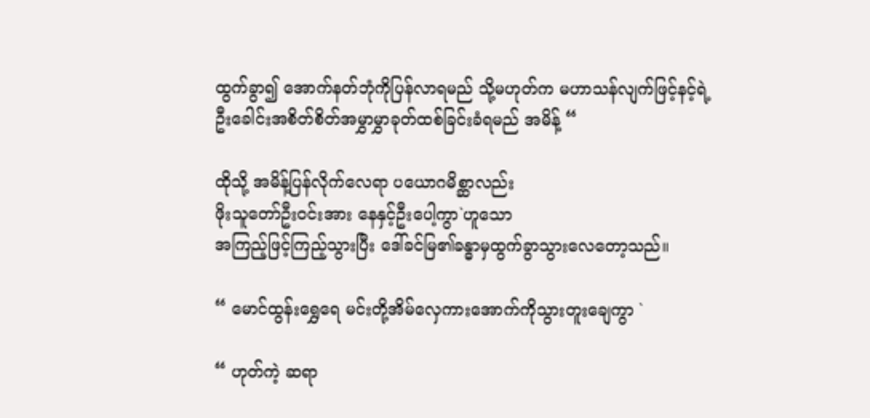ထွက်ခွာ၍ အောက်နတ်ဘုံကိုပြန်လာရမည် သို့မဟုတ်က မဟာသန်လျက်ဖြင့်နင့်ရဲ့ဦးခေါင်းအစိတ်စိတ်အမွှာမွှာခုတ်ထစ်ခြင်းခံရမည် အမိန့် “

ထိုသို့ အမိန့်ပြန်လိုက်လေရာ ပယောဂမိစ္ဆာလည်း
ဖိုးသူတော်ဦးဝင်းအား နေနှင့်ဦးပေါ့ကွာ`ဟူသော
အကြည့်ဖြင့်ကြည့်သွားပြီး ဒေါ်ခင်မြ၏ခန္ဓာမှထွက်ခွာသွားလေတော့သည်။

“ မောင်ထွန်းရွှေရေ မင်းတို့အိမ်လှေကားအောက်ကိုသွားတူးချေကွာ `

“ ဟုတ်ကဲ့ ဆရာ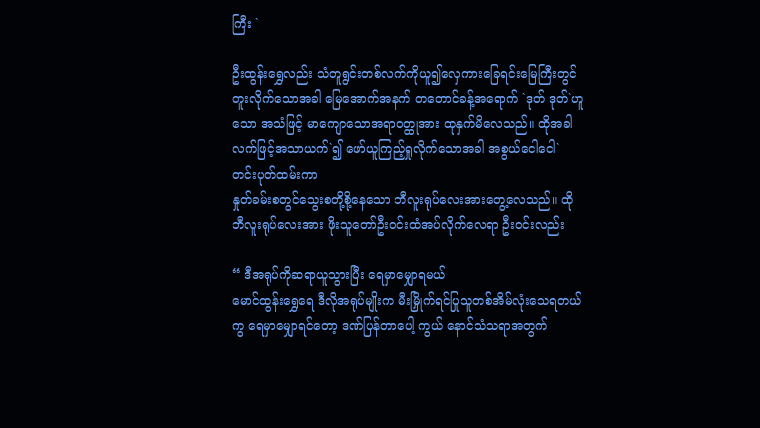ကြီး `

ဦးထွန်းရွှေလည်း သံတူရွင်းတစ်လက်ကိုယူ၍လှေကားခြေရင်းမြေကြီးတွင်တူးလိုက်သောအခါ မြေအောက်အနက် တတောင်ခန့်အရောက် `ဒုတ် ဒုတ်`ဟူသော အသံဖြင့် မာကျောသောအရာဝတ္ထုအား ထုနှက်မိလေသည်။ ထိုအခါ လက်ဖြင့်အသာယက်`၍ ဖော်ယူကြည့်ရှုလိုက်သောအခါ အစွယ်ငေါငေါ`တင်းပုတ်ထမ်းကာ
နှုတ်ခမ်းစတွင်သွေးစတို့စို့နေသော ဘီလူးရုပ်လေးအားတွေ့လေသည်။ ထိုဘီလူးရုပ်လေးအား ဖိုးသူတော်ဦးဝင်းထံအပ်လိုက်လေရာ ဦးဝင်းလည်း

“ ဒီအရုပ်ကိုဆရာယူသွားပြီး ရေမှာမျှောရမယ်
မောင်ထွန်းရွှေရေ ဒီလိုအရုပ်မျိုးက မီးမြှိုက်ရင်ပြုသူတစ်အိမ်လုံးသေရတယ်ကွ ရေမှာမျှောရင်တော့ ဒဏ်ပြန်တာပေါ့ ကွယ် နောင်သံသရာအတွက်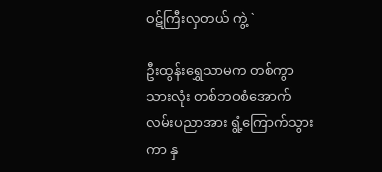ဝဋ်ကြီးလှတယ် ကွဲ့ `

ဦးထွန်းရွှေသာမက တစ်ကွာသားလုံး တစ်ဘဝစံအောက်လမ်းပညာအား ရွံ့ကြောက်သွားကာ နှ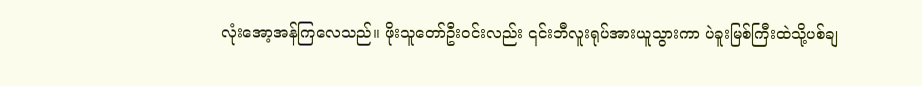လုံးအော့အန်ကြလေသည်။ ဖိုးသူတော်ဦးဝင်းလည်း ၎င်းဘီလူးရုပ်အားယူသွားကာ ပဲခူးမြစ်ကြီးထဲသို့ပစ်ချ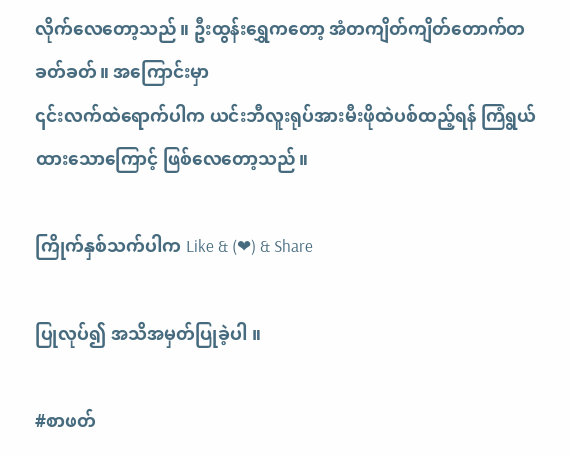လိုက်လေတော့သည်။ ဦးထွန်းရွှေကတော့ အံတကျိတ်ကျိတ်တောက်တခတ်ခတ်။ အကြောင်းမှာ
၎င်းလက်ထဲရောက်ပါက ယင်းဘီလူးရုပ်အားမီးဖိုထဲပစ်ထည့်ရန် ကြံရွယ်ထားသောကြောင့် ဖြစ်လေတော့သည်။

ကြိုက်နှစ်သက်ပါက Like & (❤) & Share

ပြုလုပ်၍ အသိအမှတ်ပြုခဲ့ပါ ။

#စာဖတ်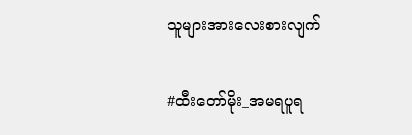သူများအားလေးစားလျက်

#ထီးတော်မိုး_အမရပူရ